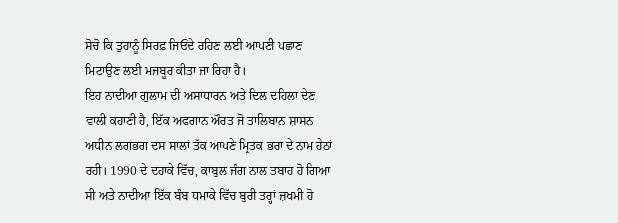ਸੋਚੋ ਕਿ ਤੁਹਾਨੂੰ ਸਿਰਫ਼ ਜਿਓਂਦੇ ਰਹਿਣ ਲਈ ਆਪਣੀ ਪਛਾਣ ਮਿਟਾਉਣ ਲਈ ਮਜਬੂਰ ਕੀਤਾ ਜਾ ਰਿਹਾ ਹੈ।
ਇਹ ਨਾਦੀਆ ਗੁਲਾਮ ਦੀ ਅਸਾਧਾਰਨ ਅਤੇ ਦਿਲ ਦਹਿਲਾ ਦੇਣ ਵਾਲੀ ਕਹਾਣੀ ਹੈ, ਇੱਕ ਅਫਗਾਨ ਔਰਤ ਜੋ ਤਾਲਿਬਾਨ ਸ਼ਾਸਨ ਅਧੀਨ ਲਗਭਗ ਦਸ ਸਾਲਾਂ ਤੱਕ ਆਪਣੇ ਮ੍ਰਿਤਕ ਭਰਾ ਦੇ ਨਾਮ ਹੇਠਾਂ ਰਹੀ। 1990 ਦੇ ਦਹਾਕੇ ਵਿੱਚ, ਕਾਬੁਲ ਜੰਗ ਨਾਲ ਤਬਾਹ ਹੋ ਗਿਆ ਸੀ ਅਤੇ ਨਾਦੀਆ ਇੱਕ ਬੰਬ ਧਮਾਕੇ ਵਿੱਚ ਬੁਰੀ ਤਰ੍ਹਾਂ ਜ਼ਖਮੀ ਹੋ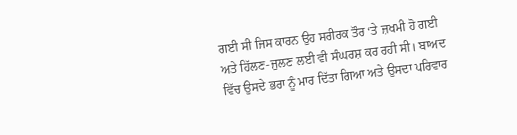ਗਈ ਸੀ ਜਿਸ ਕਾਰਨ ਉਹ ਸਰੀਰਕ ਤੌਰ ‘ਤੇ ਜ਼ਖਮੀ ਹੋ ਗਈ ਅਤੇ ਹਿੱਲਣ-ਜੁਲਣ ਲਈ ਵੀ ਸੰਘਰਸ਼ ਕਰ ਰਹੀ ਸੀ। ਬਾਅਦ ਵਿੱਚ ਉਸਦੇ ਭਰਾ ਨੂੰ ਮਾਰ ਦਿੱਤਾ ਗਿਆ ਅਤੇ ਉਸਦਾ ਪਰਿਵਾਰ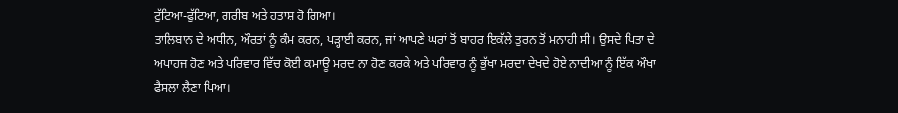ਟੁੱਟਿਆ-ਫੁੱਟਿਆ, ਗਰੀਬ ਅਤੇ ਹਤਾਸ਼ ਹੋ ਗਿਆ।
ਤਾਲਿਬਾਨ ਦੇ ਅਧੀਨ, ਔਰਤਾਂ ਨੂੰ ਕੰਮ ਕਰਨ, ਪੜ੍ਹਾਈ ਕਰਨ, ਜਾਂ ਆਪਣੇ ਘਰਾਂ ਤੋਂ ਬਾਹਰ ਇਕੱਲੇ ਤੁਰਨ ਤੋਂ ਮਨਾਹੀ ਸੀ। ਉਸਦੇ ਪਿਤਾ ਦੇ ਅਪਾਹਜ ਹੋਣ ਅਤੇ ਪਰਿਵਾਰ ਵਿੱਚ ਕੋਈ ਕਮਾਊ ਮਰਦ ਨਾ ਹੋਣ ਕਰਕੇ ਅਤੇ ਪਰਿਵਾਰ ਨੂੰ ਭੁੱਖਾ ਮਰਦਾ ਦੇਖਦੇ ਹੋਏ ਨਾਦੀਆ ਨੂੰ ਇੱਕ ਔਖਾ ਫੈਸਲਾ ਲੈਣਾ ਪਿਆ।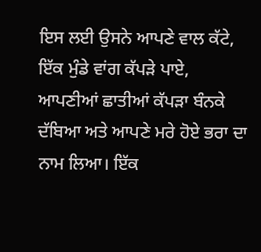ਇਸ ਲਈ ਉਸਨੇ ਆਪਣੇ ਵਾਲ ਕੱਟੇ, ਇੱਕ ਮੁੰਡੇ ਵਾਂਗ ਕੱਪੜੇ ਪਾਏ, ਆਪਣੀਆਂ ਛਾਤੀਆਂ ਕੱਪੜਾ ਬੰਨਕੇ ਦੱਬਿਆ ਅਤੇ ਆਪਣੇ ਮਰੇ ਹੋਏ ਭਰਾ ਦਾ ਨਾਮ ਲਿਆ। ਇੱਕ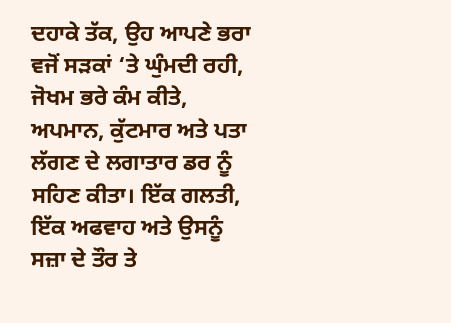ਦਹਾਕੇ ਤੱਕ, ਉਹ ਆਪਣੇ ਭਰਾ ਵਜੋਂ ਸੜਕਾਂ ‘ਤੇ ਘੁੰਮਦੀ ਰਹੀ, ਜੋਖਮ ਭਰੇ ਕੰਮ ਕੀਤੇ, ਅਪਮਾਨ, ਕੁੱਟਮਾਰ ਅਤੇ ਪਤਾ ਲੱਗਣ ਦੇ ਲਗਾਤਾਰ ਡਰ ਨੂੰ ਸਹਿਣ ਕੀਤਾ। ਇੱਕ ਗਲਤੀ, ਇੱਕ ਅਫਵਾਹ ਅਤੇ ਉਸਨੂੰ ਸਜ਼ਾ ਦੇ ਤੌਰ ਤੇ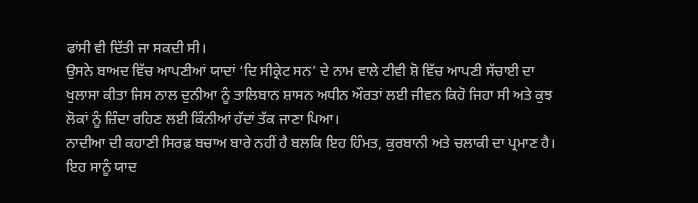ਫਾਂਸੀ ਵੀ ਦਿੱਤੀ ਜਾ ਸਕਦੀ ਸੀ।
ਉਸਨੇ ਬਾਅਦ ਵਿੱਚ ਆਪਣੀਆਂ ਯਾਦਾਂ ‘ਦਿ ਸੀਕ੍ਰੇਟ ਸਨ’ ਦੇ ਨਾਮ ਵਾਲੇ ਟੀਵੀ ਸ਼ੋ ਵਿੱਚ ਆਪਣੀ ਸੱਚਾਈ ਦਾ ਖੁਲਾਸਾ ਕੀਤਾ ਜਿਸ ਨਾਲ ਦੁਨੀਆ ਨੂੰ ਤਾਲਿਬਾਨ ਸ਼ਾਸਨ ਅਧੀਨ ਔਰਤਾਂ ਲਈ ਜੀਵਨ ਕਿਹੋ ਜਿਹਾ ਸੀ ਅਤੇ ਕੁਝ ਲੋਕਾਂ ਨੂੰ ਜ਼ਿੰਦਾ ਰਹਿਣ ਲਈ ਕਿੰਨੀਆਂ ਹੱਦਾਂ ਤੱਕ ਜਾਣਾ ਪਿਆ।
ਨਾਦੀਆ ਦੀ ਕਹਾਣੀ ਸਿਰਫ਼ ਬਚਾਅ ਬਾਰੇ ਨਹੀਂ ਹੈ ਬਲਕਿ ਇਹ ਹਿੰਮਤ, ਕੁਰਬਾਨੀ ਅਤੇ ਚਲਾਕੀ ਦਾ ਪ੍ਰਮਾਣ ਹੈ। ਇਹ ਸਾਨੂੰ ਯਾਦ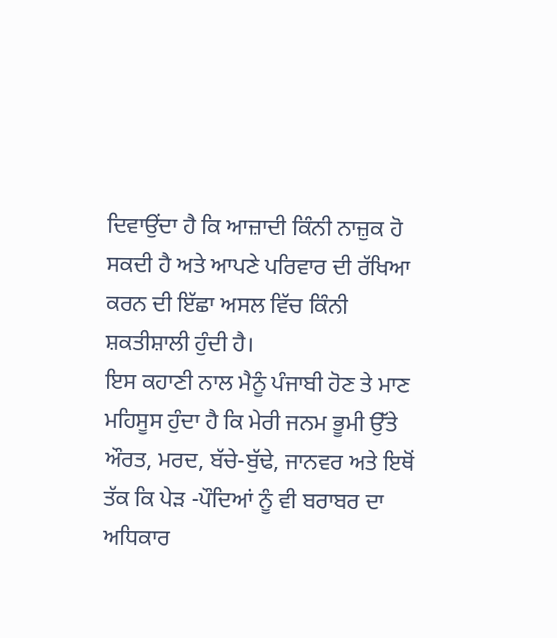ਦਿਵਾਉਂਦਾ ਹੈ ਕਿ ਆਜ਼ਾਦੀ ਕਿੰਨੀ ਨਾਜ਼ੁਕ ਹੋ ਸਕਦੀ ਹੈ ਅਤੇ ਆਪਣੇ ਪਰਿਵਾਰ ਦੀ ਰੱਖਿਆ ਕਰਨ ਦੀ ਇੱਛਾ ਅਸਲ ਵਿੱਚ ਕਿੰਨੀ ਸ਼ਕਤੀਸ਼ਾਲੀ ਹੁੰਦੀ ਹੈ।
ਇਸ ਕਹਾਣੀ ਨਾਲ ਮੈਨੂੰ ਪੰਜਾਬੀ ਹੋਣ ਤੇ ਮਾਣ ਮਹਿਸੂਸ ਹੁੰਦਾ ਹੈ ਕਿ ਮੇਰੀ ਜਨਮ ਭੂਮੀ ਉੱਤੇ ਔਰਤ, ਮਰਦ, ਬੱਚੇ-ਬੁੱਢੇ, ਜਾਨਵਰ ਅਤੇ ਇਥੋਂ ਤੱਕ ਕਿ ਪੇੜ -ਪੌਦਿਆਂ ਨੂੰ ਵੀ ਬਰਾਬਰ ਦਾ ਅਧਿਕਾਰ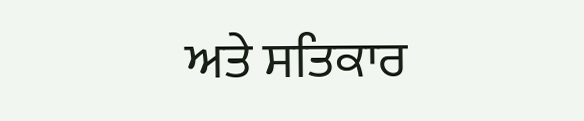ਅਤੇ ਸਤਿਕਾਰ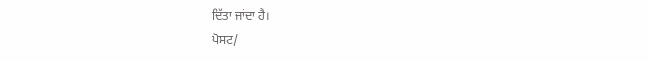ਦਿੱਤਾ ਜਾਂਦਾ ਹੈ।
ਪੋਸਟ/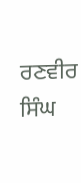ਰਣਵੀਰ ਸਿੰਘ